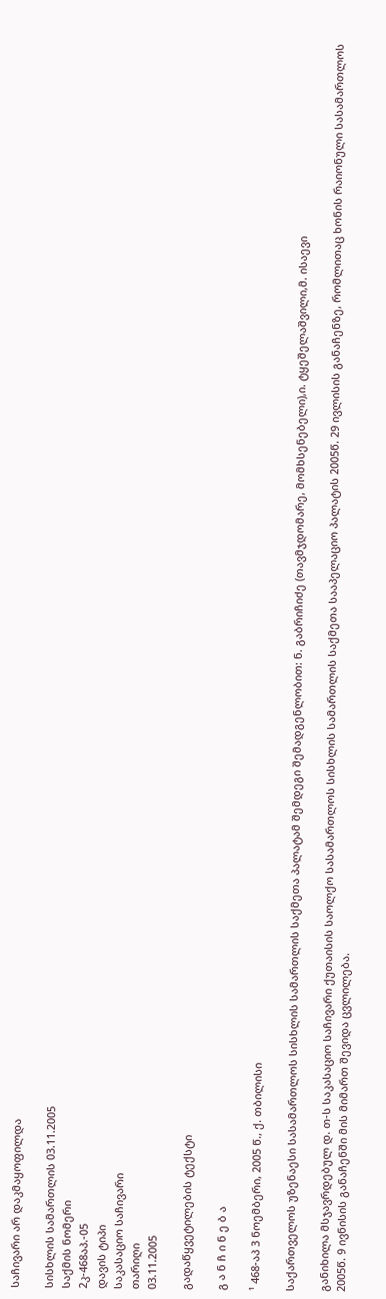საჩივარი არ დაკმაყოფილდა

სისხლის სამართლის 03.11.2005
საქმის ნომერი
2კ-468აპ.-05
დავის ტიპი
საკასაციო საჩივარი
თარიღი
03.11.2005

გადაწყვეტილების ტექსტი

გ ა ნ ჩ ი ნ ე ბ ა

¹ 468-აპ 3 ნოემბერი, 2005 წ., ქ. თბილისი

საქართველოს უზენაესი სასამართლოს სისხლის სამართლის საქმეთა პალატამ შემდეგი შემადგენლობით: ნ. გაბრიჩიძე (თავმჯდომარე, მომხსენებელი),ი. ტყეშელაშვილი,მ. ისაევი

განიხილა მსჯავრდებულ დ. თ-ს საკასაციო საჩივარი ქუთაისის საოლქო სასამართლოს სისხლის სამართლის საქმეთა სააპელაციო პალატის 2005წ. 29 ივლისის განაჩენზე, რომლითაც ხონის რაიონული სასამართლოს 2005წ. 9 ივნისის განაჩენში მის მიმართ შევიდა ცვლილება.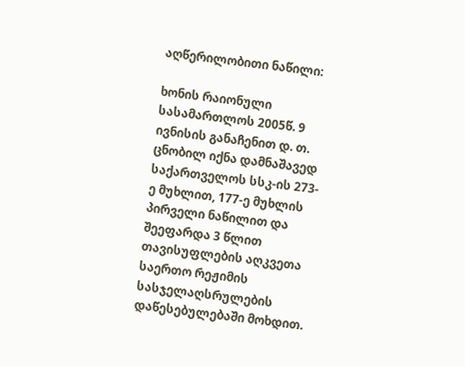აღწერილობითი ნაწილი:

ხონის რაიონული სასამართლოს 2005წ. 9 ივნისის განაჩენით დ. თ. ცნობილ იქნა დამნაშავედ საქართველოს სსკ-ის 273-ე მუხლით, 177-ე მუხლის პირველი ნაწილით და შეეფარდა 3 წლით თავისუფლების აღკვეთა საერთო რეჟიმის სასჯელაღსრულების დაწესებულებაში მოხდით.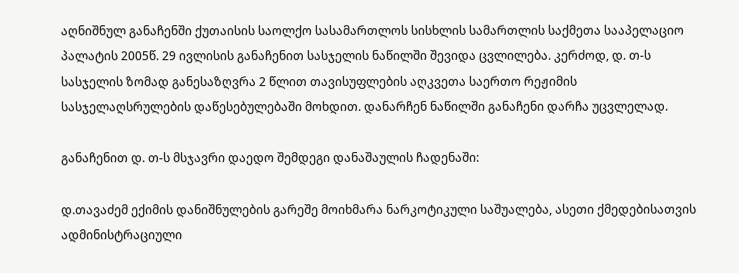აღნიშნულ განაჩენში ქუთაისის საოლქო სასამართლოს სისხლის სამართლის საქმეთა სააპელაციო პალატის 2005წ. 29 ივლისის განაჩენით სასჯელის ნაწილში შევიდა ცვლილება. კერძოდ, დ. თ-ს სასჯელის ზომად განესაზღვრა 2 წლით თავისუფლების აღკვეთა საერთო რეჟიმის სასჯელაღსრულების დაწესებულებაში მოხდით. დანარჩენ ნაწილში განაჩენი დარჩა უცვლელად.

განაჩენით დ. თ-ს მსჯავრი დაედო შემდეგი დანაშაულის ჩადენაში:

დ.თავაძემ ექიმის დანიშნულების გარეშე მოიხმარა ნარკოტიკული საშუალება, ასეთი ქმედებისათვის ადმინისტრაციული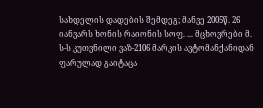სახდელის დადების შემდეგ; მანვე 2005წ. 26 იანვარს ხონის რაიონის სოფ. ... მცხოვრები მ. ს-ს კუთვნილი ვაზ-2106 მარკის ავტომანქანიდან ფარულად გაიტაცა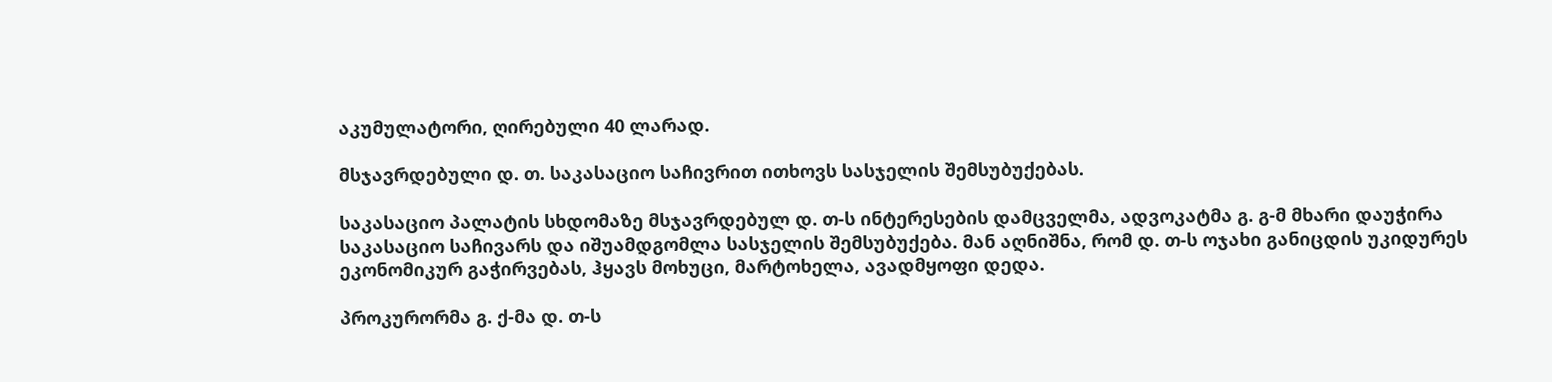აკუმულატორი, ღირებული 40 ლარად.

მსჯავრდებული დ. თ. საკასაციო საჩივრით ითხოვს სასჯელის შემსუბუქებას.

საკასაციო პალატის სხდომაზე მსჯავრდებულ დ. თ-ს ინტერესების დამცველმა, ადვოკატმა გ. გ-მ მხარი დაუჭირა საკასაციო საჩივარს და იშუამდგომლა სასჯელის შემსუბუქება. მან აღნიშნა, რომ დ. თ-ს ოჯახი განიცდის უკიდურეს ეკონომიკურ გაჭირვებას, ჰყავს მოხუცი, მარტოხელა, ავადმყოფი დედა.

პროკურორმა გ. ქ-მა დ. თ-ს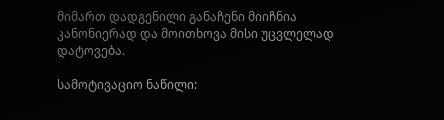მიმართ დადგენილი განაჩენი მიიჩნია კანონიერად და მოითხოვა მისი უცვლელად დატოვება.

სამოტივაციო ნაწილი: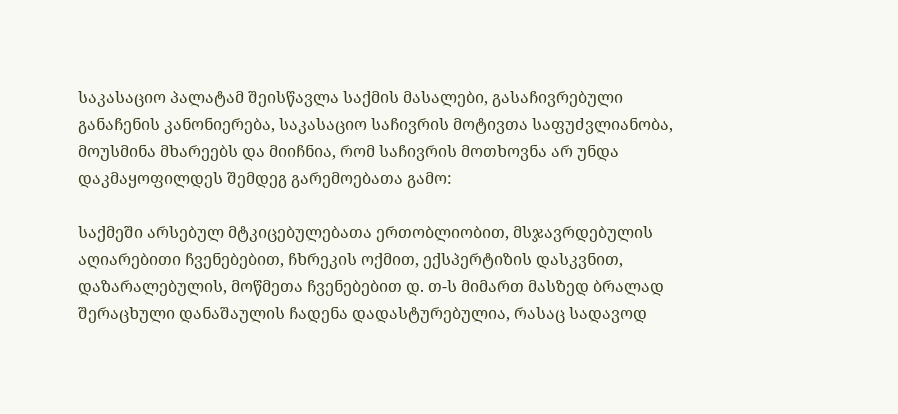საკასაციო პალატამ შეისწავლა საქმის მასალები, გასაჩივრებული განაჩენის კანონიერება, საკასაციო საჩივრის მოტივთა საფუძვლიანობა, მოუსმინა მხარეებს და მიიჩნია, რომ საჩივრის მოთხოვნა არ უნდა დაკმაყოფილდეს შემდეგ გარემოებათა გამო:

საქმეში არსებულ მტკიცებულებათა ერთობლიობით, მსჯავრდებულის აღიარებითი ჩვენებებით, ჩხრეკის ოქმით, ექსპერტიზის დასკვნით, დაზარალებულის, მოწმეთა ჩვენებებით დ. თ-ს მიმართ მასზედ ბრალად შერაცხული დანაშაულის ჩადენა დადასტურებულია, რასაც სადავოდ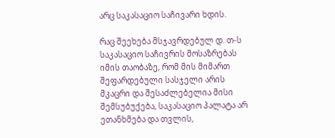არც საკასაციო საჩივარი ხდის.

რაც შეეხება მსჯავრდებულ დ. თ-ს საკასაციო საჩივრის მოსაზრებას იმის თაობაზე, რომ მის მიმართ შეფარდებული სასჯელი არის მკაცრი და შესაძლებელია მისი შემსუბუქება, საკასაციო პალატა არ ეთანხმება და თვლის,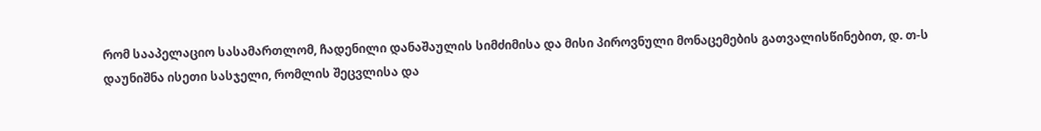რომ სააპელაციო სასამართლომ, ჩადენილი დანაშაულის სიმძიმისა და მისი პიროვნული მონაცემების გათვალისწინებით, დ. თ-ს დაუნიშნა ისეთი სასჯელი, რომლის შეცვლისა და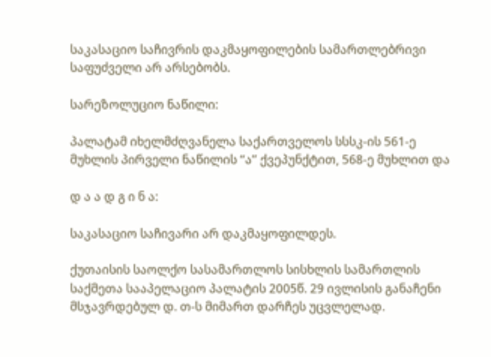საკასაციო საჩივრის დაკმაყოფილების სამართლებრივი საფუძველი არ არსებობს.

სარეზოლუციო ნაწილი:

პალატამ იხელმძღვანელა საქართველოს სსსკ-ის 561-ე მუხლის პირველი ნაწილის “ა” ქვეპუნქტით, 568-ე მუხლით და

დ ა ა დ გ ი ნ ა:

საკასაციო საჩივარი არ დაკმაყოფილდეს.

ქუთაისის საოლქო სასამართლოს სისხლის სამართლის საქმეთა სააპელაციო პალატის 2005წ. 29 ივლისის განაჩენი მსჯავრდებულ დ. თ-ს მიმართ დარჩეს უცვლელად.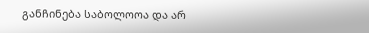განჩინება საბოლოოა და არ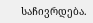საჩივრდება.